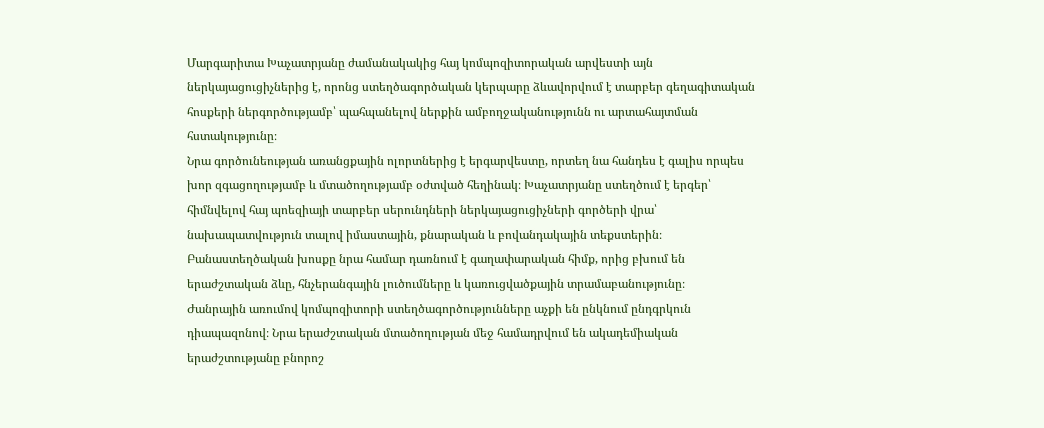Մարգարիտա Խաչատրյանը ժամանակակից հայ կոմպոզիտորական արվեստի այն ներկայացուցիչներից է, որոնց ստեղծագործական կերպարը ձևավորվում է տարբեր գեղագիտական հոսքերի ներգործությամբ՝ պահպանելով ներքին ամբողջականությունն ու արտահայտման հստակությունը։
Նրա գործունեության առանցքային ոլորտներից է երգարվեստը, որտեղ նա հանդես է գալիս որպես խոր զգացողությամբ և մտածողությամբ օժտված հեղինակ։ Խաչատրյանը ստեղծում է երգեր՝ հիմնվելով հայ պոեզիայի տարբեր սերունդների ներկայացուցիչների գործերի վրա՝ նախապատվություն տալով իմաստային, քնարական և բովանդակային տեքստերին։ Բանաստեղծական խոսքը նրա համար դառնում է գաղափարական հիմք, որից բխում են երաժշտական ձևը, հնչերանգային լուծումները և կառուցվածքային տրամաբանությունը։
Ժանրային առումով կոմպոզիտորի ստեղծագործությունները աչքի են ընկնում ընդգրկուն դիապազոնով։ Նրա երաժշտական մտածողության մեջ համադրվում են ակադեմիական երաժշտությանը բնորոշ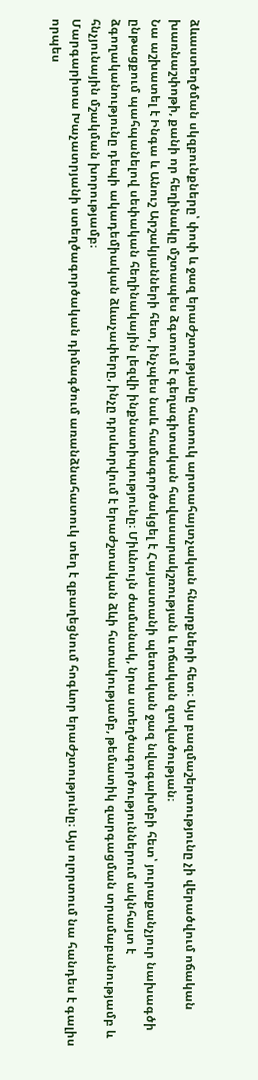ձևաստեղծման սկզբունքները՝ փոփ և ջազ երաժշտությանը հատուկ արտահայտչական հնարքների հետ։ Այս բազմաշերտությունը չի վերածվում ոճական խառնաշփոթի, քանի որ հեղինակը մշտապես ձգտում է գեղագիտական հավասարակշռության և ոճական զտվածության։
Նա աշխատել է Ինգա և Անուշ Արշակյանների հետ, ինչպես նաև համագործակցել է Հայաստանի պետական ջազ նվագախմբի հետ՝ յուրաքանչյուր նախագծի ընթացքում պահպանելով սեփական հեղինակային լեզվի ինքնատիպությունը։ Միևնույն ժամանակ, նրա ստեղծագործություններում ակնհայտ է ձգողականությունը դեպի ակադեմիական ձևաչափերը, ինչը դրսևորվում է երաժշտական ձևի հստակությամբ, թեմատիկ զարգացման տրամաբանությամբ և հնչյունային մշակման խորությամբ։
Մարգարիտա Խաչատրյանի ստեղծագործական դիմագծում առանձնահատուկ տեղ է զբաղեցնում հոգևոր երաժշտությունը։ Այս ոլորտում նա հանդես է գալիս որպես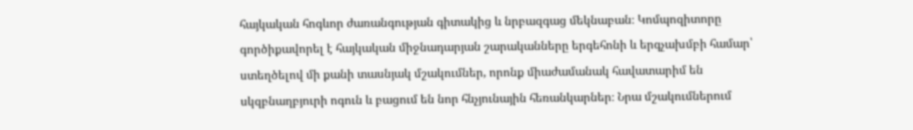հայկական հոգևոր ժառանգության գիտակից և նրբազգաց մեկնաբան։ Կոմպոզիտորը գործիքավորել է հայկական միջնադարյան շարականները երգեհոնի և երգչախմբի համար՝ ստեղծելով մի քանի տասնյակ մշակումներ, որոնք միաժամանակ հավատարիմ են սկզբնաղբյուրի ոգուն և բացում են նոր հնչյունային հեռանկարներ։ Նրա մշակումներում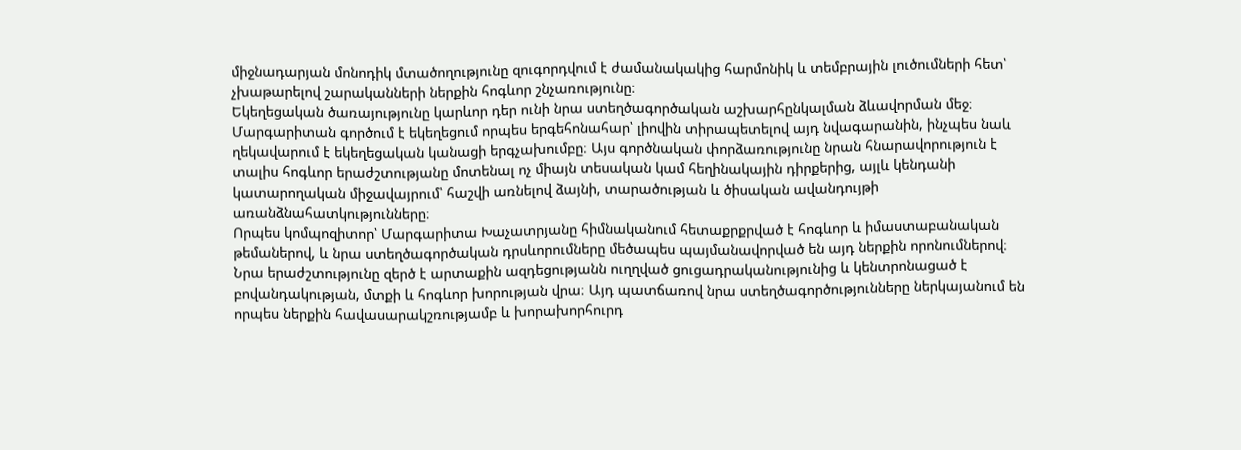միջնադարյան մոնոդիկ մտածողությունը զուգորդվում է ժամանակակից հարմոնիկ և տեմբրային լուծումների հետ՝ չխաթարելով շարականների ներքին հոգևոր շնչառությունը։
Եկեղեցական ծառայությունը կարևոր դեր ունի նրա ստեղծագործական աշխարհընկալման ձևավորման մեջ։ Մարգարիտան գործում է եկեղեցում որպես երգեհոնահար՝ լիովին տիրապետելով այդ նվագարանին, ինչպես նաև ղեկավարում է եկեղեցական կանացի երգչախումբը։ Այս գործնական փորձառությունը նրան հնարավորություն է տալիս հոգևոր երաժշտությանը մոտենալ ոչ միայն տեսական կամ հեղինակային դիրքերից, այլև կենդանի կատարողական միջավայրում՝ հաշվի առնելով ձայնի, տարածության և ծիսական ավանդույթի առանձնահատկությունները։
Որպես կոմպոզիտոր՝ Մարգարիտա Խաչատրյանը հիմնականում հետաքրքրված է հոգևոր և իմաստաբանական թեմաներով, և նրա ստեղծագործական դրսևորումները մեծապես պայմանավորված են այդ ներքին որոնումներով։ Նրա երաժշտությունը զերծ է արտաքին ազդեցությանն ուղղված ցուցադրականությունից և կենտրոնացած է բովանդակության, մտքի և հոգևոր խորության վրա։ Այդ պատճառով նրա ստեղծագործությունները ներկայանում են որպես ներքին հավասարակշռությամբ և խորախորհուրդ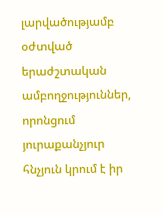լարվածությամբ օժտված երաժշտական ամբողջություններ, որոնցում յուրաքանչյուր հնչյուն կրում է իր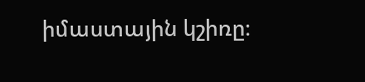իմաստային կշիռը։